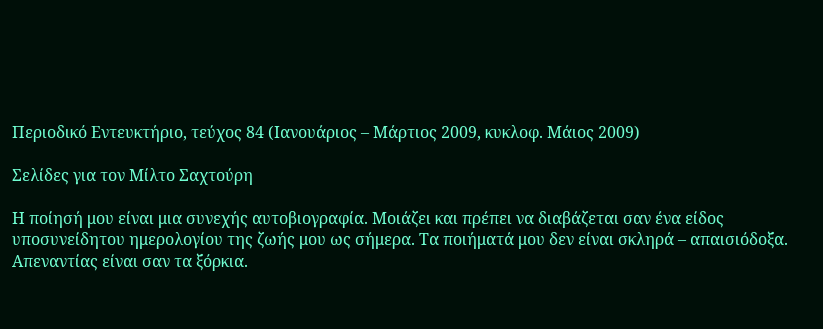Περιοδικό Εντευκτήριο, τεύχος 84 (Ιανουάριος – Μάρτιος 2009, κυκλοφ. Μάιος 2009)

Σελίδες για τον Μίλτο Σαχτούρη

Η ποίησή μου είναι μια συνεχής αυτοβιογραφία. Μοιάζει και πρέπει να διαβάζεται σαν ένα είδος υποσυνείδητου ημερολογίου της ζωής μου ως σήμερα. Τα ποιήματά μου δεν είναι σκληρά – απαισιόδοξα. Απεναντίας είναι σαν τα ξόρκια.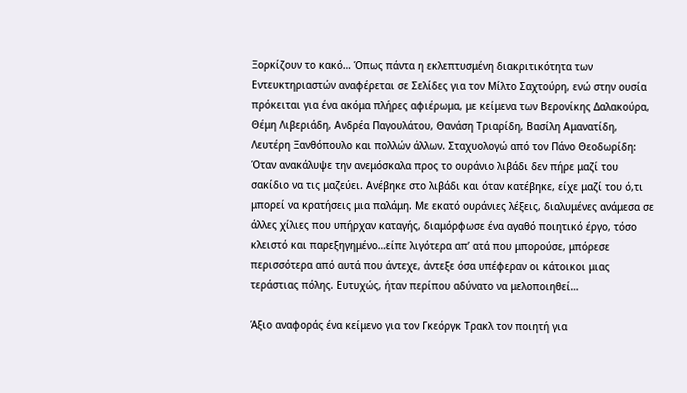Ξορκίζουν το κακό… Όπως πάντα η εκλεπτυσμένη διακριτικότητα των Εντευκτηριαστών αναφέρεται σε Σελίδες για τον Μίλτο Σαχτούρη, ενώ στην ουσία πρόκειται για ένα ακόμα πλήρες αφιέρωμα, με κείμενα των Βερονίκης Δαλακούρα, Θέμη Λιβεριάδη, Ανδρέα Παγουλάτου, Θανάση Τριαρίδη, Βασίλη Αμανατίδη, Λευτέρη Ξανθόπουλο και πολλών άλλων. Σταχυολογώ από τον Πάνο Θεοδωρίδη: Όταν ανακάλυψε την ανεμόσκαλα προς το ουράνιο λιβάδι δεν πήρε μαζί του σακίδιο να τις μαζεύει. Ανέβηκε στο λιβάδι και όταν κατέβηκε, είχε μαζί του ό,τι μπορεί να κρατήσεις μια παλάμη. Με εκατό ουράνιες λέξεις, διαλυμένες ανάμεσα σε άλλες χίλιες που υπήρχαν καταγής, διαμόρφωσε ένα αγαθό ποιητικό έργο, τόσο κλειστό και παρεξηγημένο…είπε λιγότερα απ’ ατά που μπορούσε, μπόρεσε περισσότερα από αυτά που άντεχε, άντεξε όσα υπέφεραν οι κάτοικοι μιας τεράστιας πόλης. Ευτυχώς, ήταν περίπου αδύνατο να μελοποιηθεί…

Άξιο αναφοράς ένα κείμενο για τον Γκεόργκ Τρακλ τον ποιητή για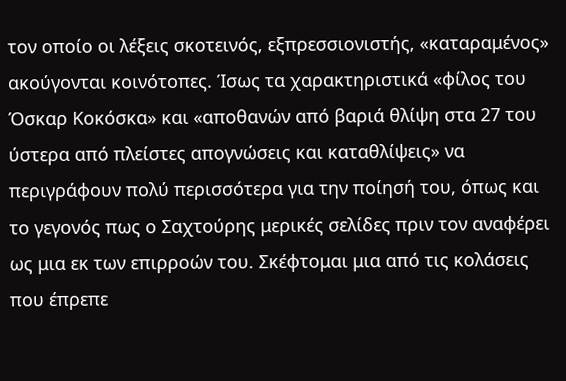τον οποίο οι λέξεις σκοτεινός, εξπρεσσιονιστής, «καταραμένος» ακούγονται κοινότοπες. Ίσως τα χαρακτηριστικά «φίλος του Όσκαρ Κοκόσκα» και «αποθανών από βαριά θλίψη στα 27 του ύστερα από πλείστες απογνώσεις και καταθλίψεις» να περιγράφουν πολύ περισσότερα για την ποίησή του, όπως και το γεγονός πως ο Σαχτούρης μερικές σελίδες πριν τον αναφέρει ως μια εκ των επιρροών του. Σκέφτομαι μια από τις κολάσεις που έπρεπε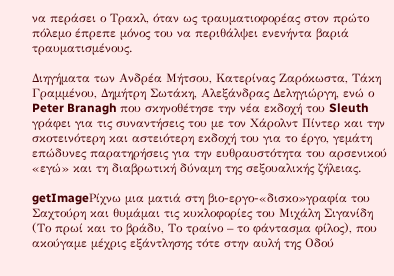να περάσει ο Τρακλ, όταν ως τραυματιοφορέας στον πρώτο πόλεμο έπρεπε μόνος του να περιθάλψει ενενήντα βαριά τραυματισμένους.

Διηγήματα των Ανδρέα Μήτσου, Κατερίνας Ζαρόκωστα, Τάκη Γραμμένου, Δημήτρη Σωτάκη, Αλεξάνδρας Δεληγιώργη, ενώ ο Peter Branagh που σκηνοθέτησε την νέα εκδοχή του Sleuth γράφει για τις συναντήσεις του με τον Χάρολντ Πίντερ και την σκοτεινότερη και αστειότερη εκδοχή του για το έργο, γεμάτη επώδυνες παρατηρήσεις για την ευθραυστότητα του αρσενικού «εγώ» και τη διαβρωτική δύναμη της σεξουαλικής ζήλειας.

getImageΡίχνω μια ματιά στη βιο-εργο-«δισκο»γραφία του Σαχτούρη και θυμάμαι τις κυκλοφορίες του Μιχάλη Σιγανίδη (Το πρωί και το βράδυ, Το τραίνο – το φάντασμα φίλος), που ακούγαμε μέχρις εξάντλησης τότε στην αυλή της Οδού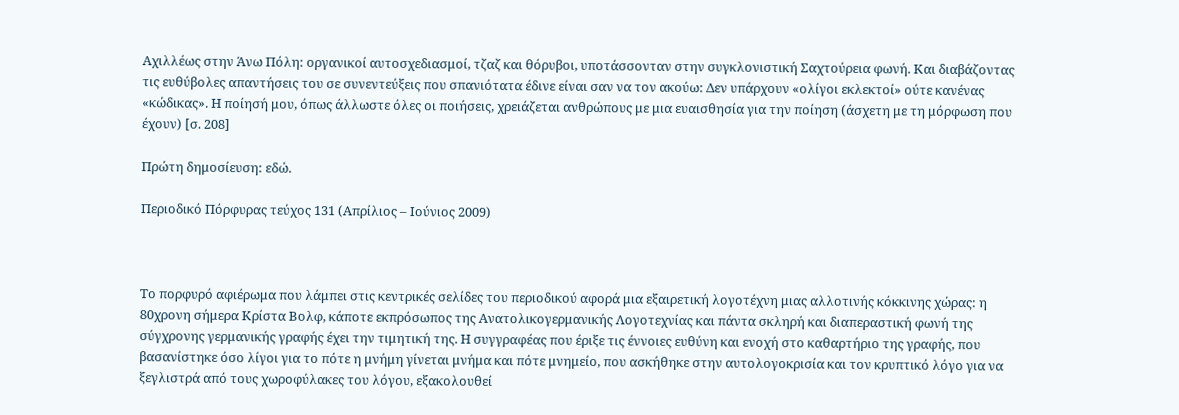Αχιλλέως στην Άνω Πόλη: οργανικοί αυτοσχεδιασμοί, τζαζ και θόρυβοι, υποτάσσονταν στην συγκλονιστική Σαχτούρεια φωνή. Και διαβάζοντας τις ευθύβολες απαντήσεις του σε συνεντεύξεις που σπανιότατα έδινε είναι σαν να τον ακούω: Δεν υπάρχουν «ολίγοι εκλεκτοί» ούτε κανένας «κώδικας». Η ποίησή μου, όπως άλλωστε όλες οι ποιήσεις, χρειάζεται ανθρώπους με μια ευαισθησία για την ποίηση (άσχετη με τη μόρφωση που έχουν) [σ. 208]

Πρώτη δημοσίευση: εδώ.

Περιοδικό Πόρφυρας τεύχος 131 (Απρίλιος – Ιούνιος 2009)



Το πορφυρό αφιέρωμα που λάμπει στις κεντρικές σελίδες του περιοδικού αφορά μια εξαιρετική λογοτέχνη μιας αλλοτινής κόκκινης χώρας: η 80χρονη σήμερα Κρίστα Βολφ, κάποτε εκπρόσωπος της Ανατολικογερμανικής Λογοτεχνίας και πάντα σκληρή και διαπεραστική φωνή της σύγχρονης γερμανικής γραφής έχει την τιμητική της. Η συγγραφέας που έριξε τις έννοιες ευθύνη και ενοχή στο καθαρτήριο της γραφής, που βασανίστηκε όσο λίγοι για το πότε η μνήμη γίνεται μνήμα και πότε μνημείο, που ασκήθηκε στην αυτολογοκρισία και τον κρυπτικό λόγο για να ξεγλιστρά από τους χωροφύλακες του λόγου, εξακολουθεί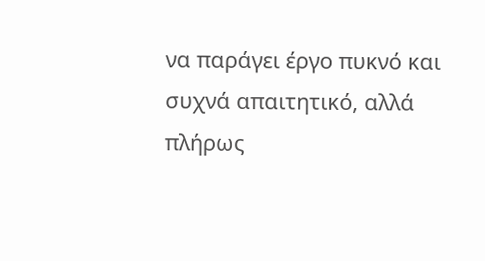να παράγει έργο πυκνό και συχνά απαιτητικό, αλλά πλήρως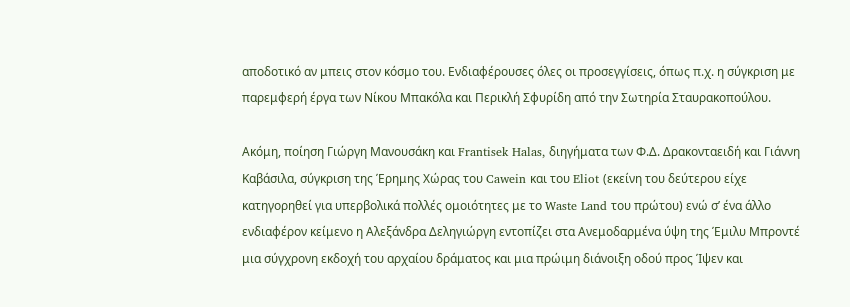αποδοτικό αν μπεις στον κόσμο του. Ενδιαφέρουσες όλες οι προσεγγίσεις, όπως π.χ. η σύγκριση με παρεμφερή έργα των Νίκου Μπακόλα και Περικλή Σφυρίδη από την Σωτηρία Σταυρακοπούλου.

Ακόμη, ποίηση Γιώργη Μανουσάκη και Frantisek Halas, διηγήματα των Φ.Δ. Δρακονταειδή και Γιάννη Καβάσιλα, σύγκριση της Έρημης Χώρας του Cawein και του Eliot (εκείνη του δεύτερου είχε κατηγορηθεί για υπερβολικά πολλές ομοιότητες με το Waste Land του πρώτου) ενώ σ’ ένα άλλο ενδιαφέρον κείμενο η Αλεξάνδρα Δεληγιώργη εντοπίζει στα Ανεμοδαρμένα ύψη της Έμιλυ Μπροντέ μια σύγχρονη εκδοχή του αρχαίου δράματος και μια πρώιμη διάνοιξη οδού προς Ίψεν και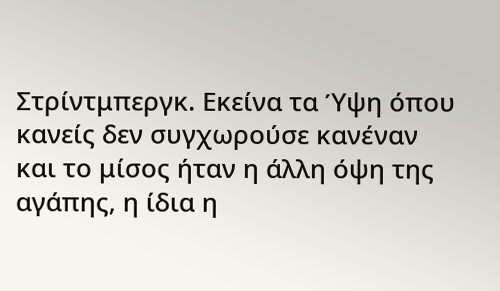Στρίντμπεργκ. Εκείνα τα Ύψη όπου κανείς δεν συγχωρούσε κανέναν και το μίσος ήταν η άλλη όψη της αγάπης, η ίδια η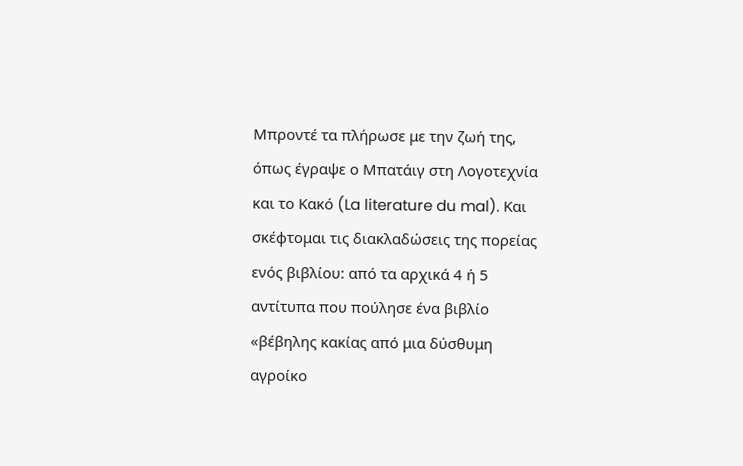Μπροντέ τα πλήρωσε με την ζωή της, όπως έγραψε ο Μπατάιγ στη Λογοτεχνία και το Κακό (La literature du mal). Και σκέφτομαι τις διακλαδώσεις της πορείας ενός βιβλίου: από τα αρχικά 4 ή 5 αντίτυπα που πούλησε ένα βιβλίο «βέβηλης κακίας από μια δύσθυμη αγροίκο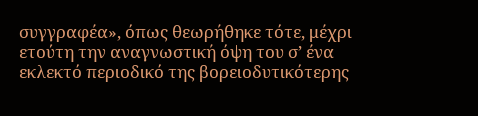συγγραφέα», όπως θεωρήθηκε τότε, μέχρι ετούτη την αναγνωστική όψη του σ’ ένα εκλεκτό περιοδικό της βορειοδυτικότερης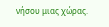νήσου μιας χώρας.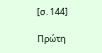[σ. 144]

Πρώτη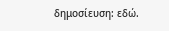δημοσίευση: εδώ.